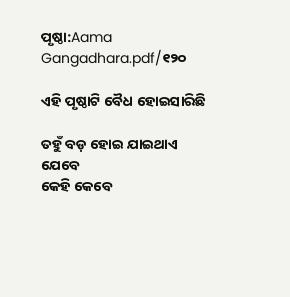ପୃଷ୍ଠା:Aama Gangadhara.pdf/୧୨୦

ଏହି ପୃଷ୍ଠାଟି ବୈଧ ହୋଇସାରିଛି

ତହୁଁ ବଡ଼ ହୋଇ ଯାଇଥାଏ ଯେବେ
କେହି କେବେ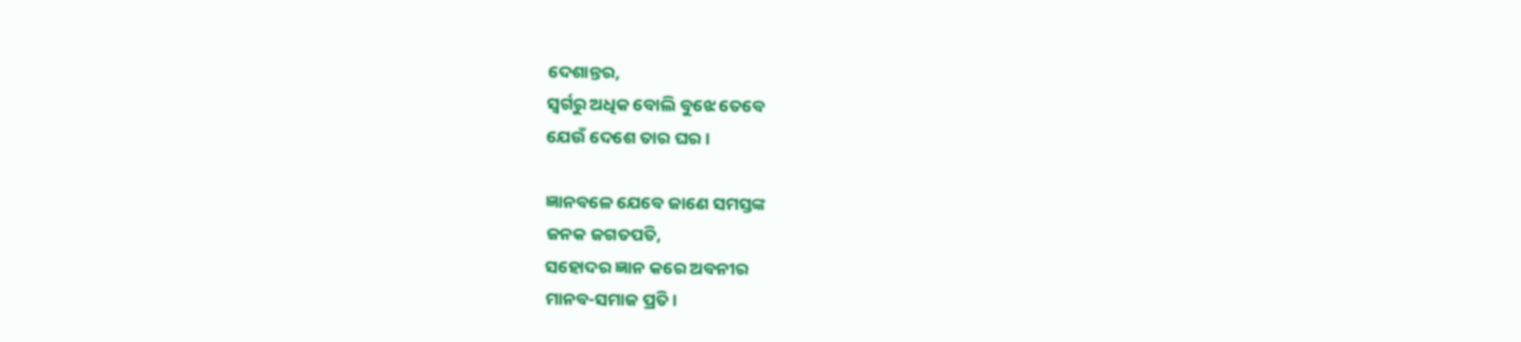ଦେଶାନ୍ତର,
ସ୍ୱର୍ଗରୁ ଅଧିକ ବୋଲି ବୁଝେ ତେବେ
ଯେଉଁ ଦେଶେ ତାର ଘର ।

ଜ୍ଞାନବଳେ ଯେବେ ଜାଣେ ସମସ୍ତଙ୍କ
ଜନକ ଜଗତପତି,
ସହୋଦର ଜ୍ଞାନ କରେ ଅବନୀର
ମାନବ-ସମାଜ ପ୍ରତି ।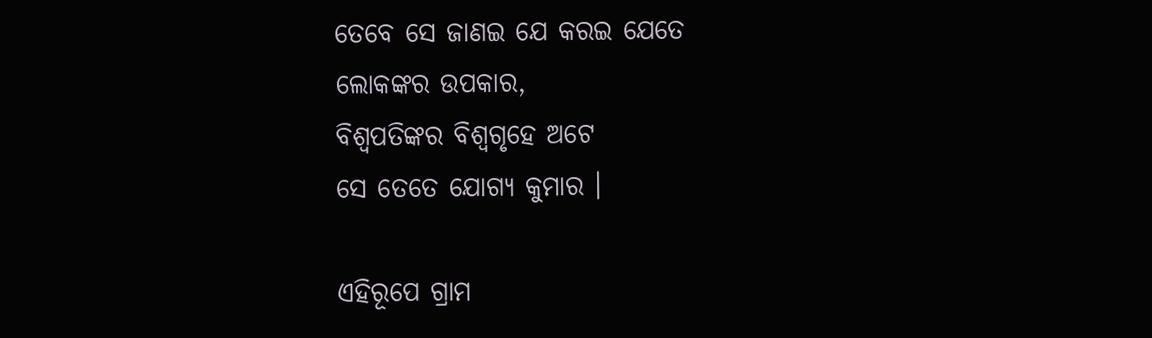ତେବେ ସେ ଜାଣଇ ଯେ କରଇ ଯେତେ
ଲୋକଙ୍କର ଉପକାର,
ବିଶ୍ୱପତିଙ୍କର ବିଶ୍ୱଗୃହେ ଅଟେ
ସେ ତେତେ ଯୋଗ୍ୟ କୁମାର ।

ଏହିରୂପେ ଗ୍ରାମ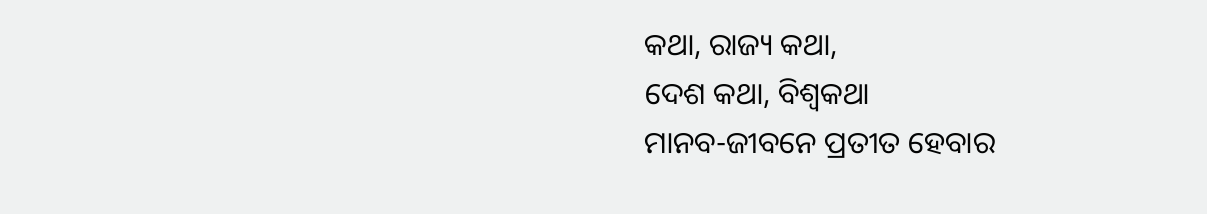କଥା, ରାଜ୍ୟ କଥା,
ଦେଶ କଥା, ବିଶ୍ୱକଥା
ମାନବ-ଜୀବନେ ପ୍ରତୀତ ହେବାର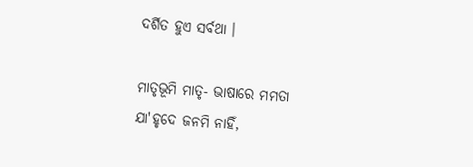ଦର୍ଶିତ ହୁଏ ସର୍ବଥା ।

ମାତୃଭୂମି ମାତୃ- ଭାଷାରେ ମମତା
ଯା'ହୃଦେ ଜନମି ନାହିଁ,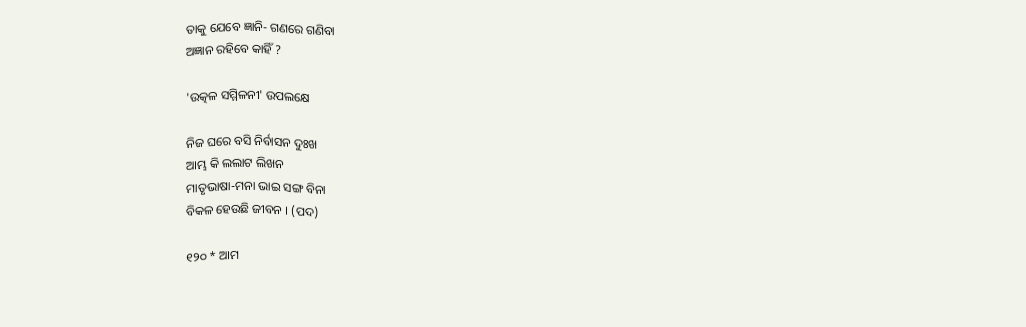ତାକୁ ଯେବେ ଜ୍ଞାନି- ଗଣରେ ଗଣିବା
ଅଜ୍ଞାନ ରହିବେ କାହିଁ ?

'ଉତ୍କଳ ସମ୍ମିଳନୀ' ଉପଲକ୍ଷେ

ନିଜ ଘରେ ବସି ନିର୍ବାସନ ଦୁଃଖ
ଆମ୍ଭ କି ଲଲାଟ ଲିଖନ
ମାତୃଭାଷା-ମନା ଭାଇ ସଙ୍ଗ ବିନା
ବିକଳ ହେଉଛି ଜୀବନ । (ପଦ)

୧୨୦ * ଆମ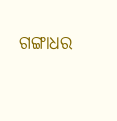ଗଙ୍ଗାଧର